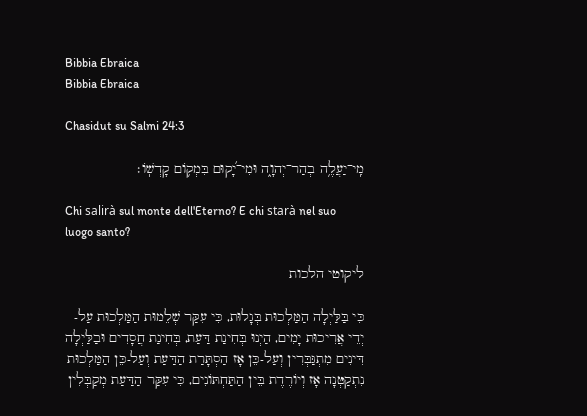Bibbia Ebraica
Bibbia Ebraica

Chasidut su Salmi 24:3

מִֽי־יַעֲלֶ֥ה בְהַר־יְהוָ֑ה וּמִי־יָ֝קוּם בִּמְק֥וֹם קָדְשֽׁוֹ׃

Chi salirà sul monte dell'Eterno? E chi starà nel suo luogo santo?

ליקוטי הלכות

כִּי בַּלַּיְלָה הַמַּלְכוּת בְּגָלוּת, כִּי עִקַּר שְׁלֵמוּת הַמַּלְכוּת עַל-יְדֵי אֲרִיכוּת יָמִים, הַיְנוּ בְּחִינַת דַּעַת, בְּחִינַת חֲסָדִים וּבַלַּיְלָה דִּינִים מִתְגַּבְּרִין וְעַל-כֵּן אָז הַסְתָּרַת הַדַּעַת וְעַל-כֵּן הַמַּלְכוּת נִתְקַטְּנָה אָז וְיוֹרֶדֶת בֵּין הַתַּחְתּוֹנִים, כִּי עִקַּר הַדַּעַת מְקַבְּלִין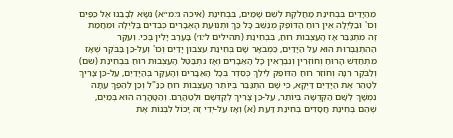מֵהַיָּדַיִם בִּבְחִינַת מַחֲלֹקֶת לְשֵׁם שָׁמַיִם, בִּבְחִינַת (איכה ג׳:מ״א) נִשָֹּא לְבָבֵנוּ אֶל כַּפַּיִם וְכוּ' וּבַלַּיְלָה אֵין רוּחַ הַדּוֹפֵק מְנַשֵּׁב כָּל כַּךְ וּתְנוּעַת הָאֵבָרִים כְּבֵדִים בַּלַּיְלָה וּמֵחֲמַת זֶה מִתְגַּבֵּר אָז הָעַצְבוּת רוּחַ, בִּבְחִינַת (תהילים ל׳:ו׳) בָּעֶרֶב יָלִין בֶּכִי. וְעִקַּר הַהִתְגַּבְּרוּת הוּא עַל הַיָּדַיִם, כַּמְבֹאָר שָׁם בְּחִינַת עצבון יָדַיִם וְכוּ' וְעַל-כֵּן בַּבֹּקֶר שֶׁאָז מִתְחַדֵּשׁ הָרוּחַ וְחוֹזְרִין וְנִבְרָאִין כָּל הָאֵבָרִים וְאָז נִתְבַּטֵּל הָעַצְבוּת רוּחַ בִּבְחִינַת (שם) וְלַבֹּקֶר רִנָּה וְחוֹזֵר רוּחַ הַדּוֹפֵק לֵילֵךְ כְּסֵדֶר בְּכָל הָאֵבָרִים וְהָעִקָּר בְּהַיָּדַיִם, עַל-כֵּן צָרִיךְ לְטַהֵר אֶת הַיָּדַיִם דַּיְקָא, כִּי שָׁם הִתְגַּבֵּר בְּיוֹתֵר הָעַצְבוּת רוּחַ כַּנַּ"ל וְכֵן לְהֵפֶךְ עַתָּה נִמְשָׁךְ לְשָׁם הַקְּדֻשָּׁה בְּיוֹתֵר, עַל-כֵּן צָרִיךְ לְקַדְּשָׁם וּלְטַהֲרָם. וְהַטָּהֳרָה הוּא בְּמַיִם, שֶׁהֵם בְּחִינַת חֲסָדִים בְּחִינַת דַּעַת (א) וְאָז עַל-יְדֵי זֶה יָכוֹל לִבְנוֹת אֶת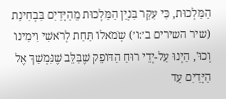הַמַּלְכוּת, כִּי עִקַּר בִּנְיַן הַמַּלְכוּת מֵהַיָּדַיִם בִּבְחִינַת (שיר השירים ב׳:ו׳) שְֹמֹאלוֹ תַּחַת לְרֹאשִׁי וִימִינוֹ וְכוּ', הַיְנוּ עַל-יְדֵי רוּחַ הַדּוֹפֵק שֶׁבַּלֵּב שֶׁנִּמְשַׁךְ אֶל הַיָּדַיִם עַד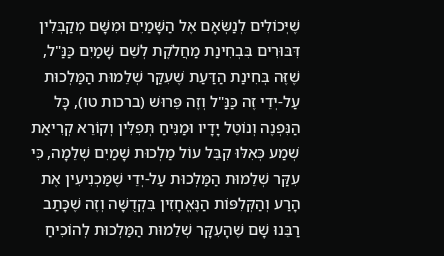שֶׁיְּכוֹלִים לְנַשְֹּאָם אֶל הַשָּׁמַיִם וּמִשָּׁם מְקַבְּלִין דִּבּוּרִים בִּבְחִינַת מַחֲלֹקֶת לְשֵׁם שָׁמַיִם כַּנַּ"ל, שֶׁזֶּה בְּחִינַת הַדַּעַת שֶׁעִקַּר שְׁלֵמוּת הַמַּלְכוּת עַל-יְדֵי זֶה כַּנַּ"ל וְזֶה פֵּרוּשׁ (ברכות טו), כָּל הַנִּפְנֶה וְנוֹטֵל יָדָיו וּמַנִּיחַ תְּפִלִּין וְקוֹרֵא קְרִיאַת שְׁמַע כְּאִלּוּ קִבֵּל עוֹל מַלְכוּת שָׁמַיִם שְׁלֵמָה, כִּי עִקַּר שְׁלֵמוּת הַמַּלְכוּת עַל-יְדֵי שֶׁמַּכְנִיעִין אֶת הָרַע וְהַקְּלִפּוֹת הַנֶּאֱחָזִין בִּקְדֻשָּׁה וְזֶה שֶׁכָּתַב רַבֵּנוּ שָׁם שֶׁהָעִקָּר שְׁלֵמוּת הַמַּלְכוּת לְהוֹכִיחַ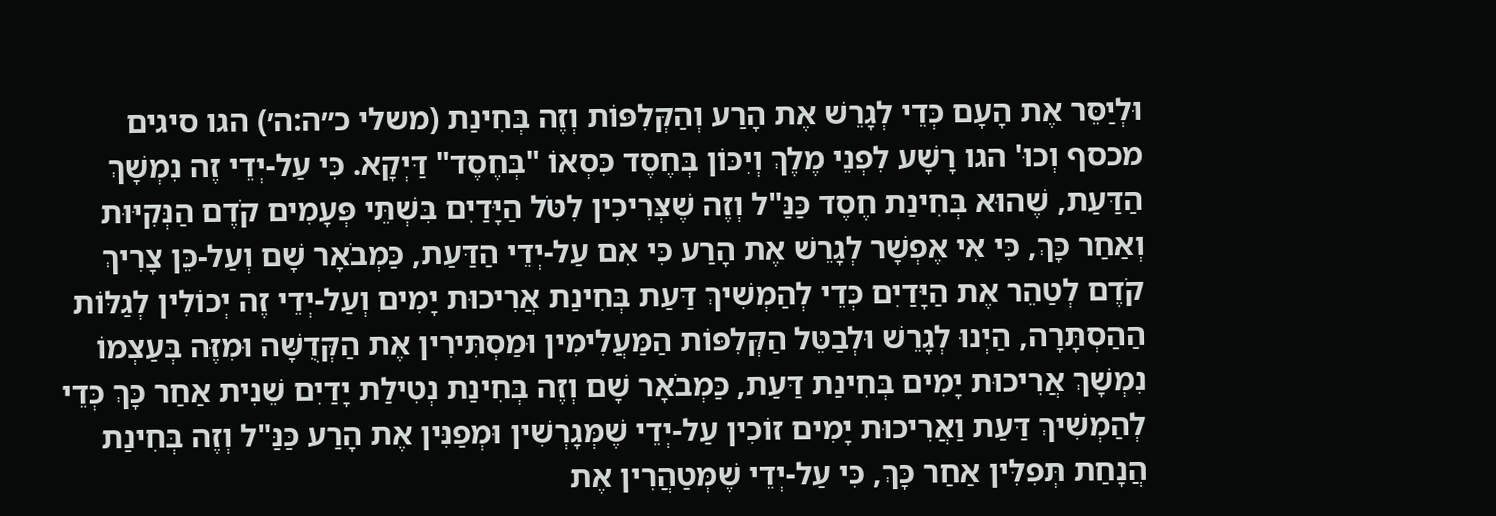וּלְיַסֵּר אֶת הָעָם כְּדֵי לְגָרֵשׁ אֶת הָרַע וְהַקְּלִפּוֹת וְזֶה בְּחִינַת (משלי כ״ה:ה׳) הגו סיגים מכסף וְכוּ' הגו רָשָׁע לִפְנֵי מֶלֶךְ וְיִכּוֹן בְּחֶסֶד כִּסְאוֹ "בְּחֶסֶד" דַּיְקָא. כִּי עַל-יְדֵי זֶה נִמְשָׁךְ הַדַּעַת, שֶׁהוּא בְּחִינַת חֶסֶד כַּנַּ"ל וְזֶה שֶׁצְּרִיכִין לִטֹּל הַיָּדַיִם בִּשְׁתֵּי פְּעָמִים קֹדֶם הַנְּקִיּוּת וְאַחַר כָּךְ, כִּי אִי אֶפְשָׁר לְגָרֵשׁ אֶת הָרַע כִּי אִם עַל-יְדֵי הַדַּעַת, כַּמְבֹאָר שָׁם וְעַל-כֵּן צָרִיךְ קֹדֶם לְטַהֵר אֶת הַיָּדַיִם כְּדֵי לְהַמְשִׁיךְ דַּעַת בְּחִינַת אֲרִיכוּת יָמִים וְעַל-יְדֵי זֶה יְכוֹלִין לְגַלּוֹת הַהַסְתָּרָה, הַיְנוּ לְגָרֵשׁ וּלְבַטֵּל הַקְּלִפּוֹת הַמַּעֲלִימִין וּמַסְתִּירִין אֶת הַקְּדֻשָּׁה וּמִזֶּה בְּעַצְמוֹ נִמְשָׁךְ אֲרִיכוּת יָמִים בְּחִינַת דַּעַת, כַּמְבֹאָר שָׁם וְזֶה בְּחִינַת נְטִילַת יָדַיִם שֵׁנִית אַחַר כָּךְ כְּדֵי לְהַמְשִׁיךְ דַּעַת וַאֲרִיכוּת יָמִים זוֹכִין עַל-יְדֵי שֶׁמְּגָרְשִׁין וּמְפַנִּין אֶת הָרַע כַּנַּ"ל וְזֶה בְּחִינַת הֲנָחַת תְּפִלִּין אַחַר כָּךְ, כִּי עַל-יְדֵי שֶׁמְּטַהֲרִין אֶת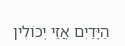הַיָּדַיִם אֲזַי יְכוֹלִין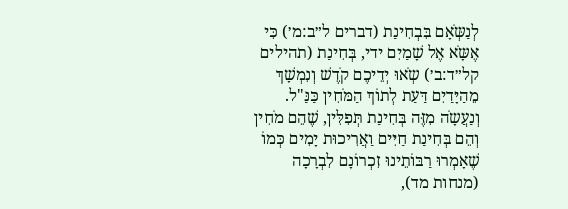לְנַשְֹּאָם בִּבְחִינַת (דברים ל״ב:מ׳) כִּי אֶשָֹּא אֶל שָׁמַיִם ידי, בְּחִינַת (תהילים קל״ד:ב׳) שְֹאוּ יְדֵיכֶם קֹדֶשׁ וְנִמְשָׁךְ מֵהַיָּדַיִם דַּעַת לְתוֹךְ הַמֹּחִין כַּנַּ"ל. וְנַעֲשָֹה מִזֶּה בְּחִינַת תְּפִלִּין, שֶׁהֵם מֹחִין וְהֵם בְּחִינַת חַיִּים וַאֲרִיכוּת יָמִים כְּמוֹ שֶׁאָמְרוּ רַבּוֹתֵינוּ זִכְרוֹנָם לִבְרָכָה (מנחות מד),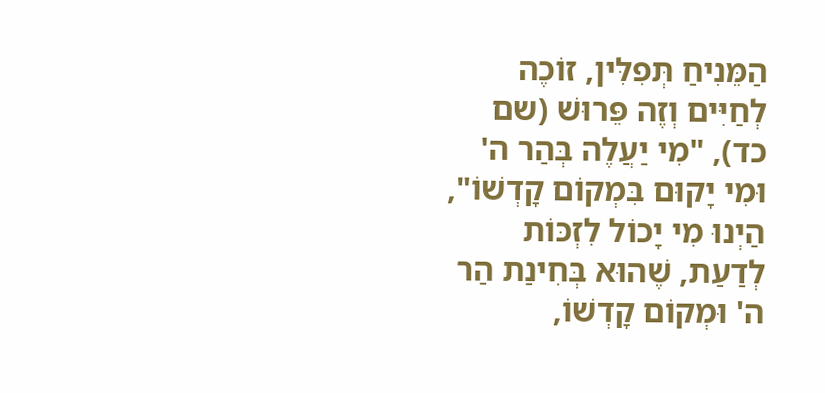הַמֵּנִיחַ תְּפִלִּין, זוֹכֶה לְחַיִּים וְזֶה פֵּרוּשׁ (שם כד), "מִי יַעֲלֶה בְּהַר ה' וּמִי יָקוּם בִּמְקוֹם קָדְשׁוֹ", הַיְנוּ מִי יָכוֹל לִזְכּוֹת לְדַעַת, שֶׁהוּא בְּחִינַת הַר ה' וּמְקוֹם קָדְשׁוֹ,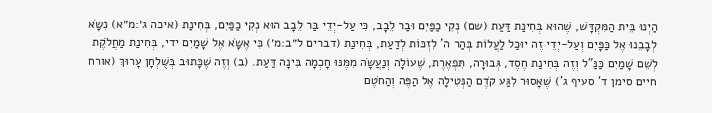הַיְנוּ בֵּית הַמִּקְדָּשׁ, שֶׁהוּא בְּחִינַת דַּעַת (שם) נְקִי כַפַּיִם וּבַר לֵבָב, כִּי עַל-יְדֵי בַּר לֵבָב הוּא נְקִי כַפַּיִם, בְּחִינַת (איכה ג׳:מ״א) נִשָֹּא לְבָבֵנוּ אֶל כַּפָּיִם וְעַל-יְדֵי זֶה יוּכַל לַעֲלוֹת בְּהַר ה' לִזְכּוֹת לְדַעַת, בְּחִינַת (דברים ל״ב:מ׳) כִּי אֶשָֹּא אֶל שָׁמַיִם ידי, בְּחִינַת מַחֲלֹקֶת לְשֵׁם שָׁמַיִם כַּנַּ"ל וְזֶה בְּחִינַת חֶסֶד, גְּבוּרָה, תִּפְאֶרֶת, שֶׁעוֹלָה וְנַעֲשָֹה מִמֶּנּוּ חָכְמָה בִּינָה דַּעַת. (ב) וְזֶה שֶׁכָּתוּב בְּשֻּׁלְחָן עָרוּךְ (אורח חיים סימן ד' סעיף ג') שֶׁאָסוּר לִגַּע קֹדֶם הַנְּטִילָה אֶל הַפֶּה וְהַחֹטֶם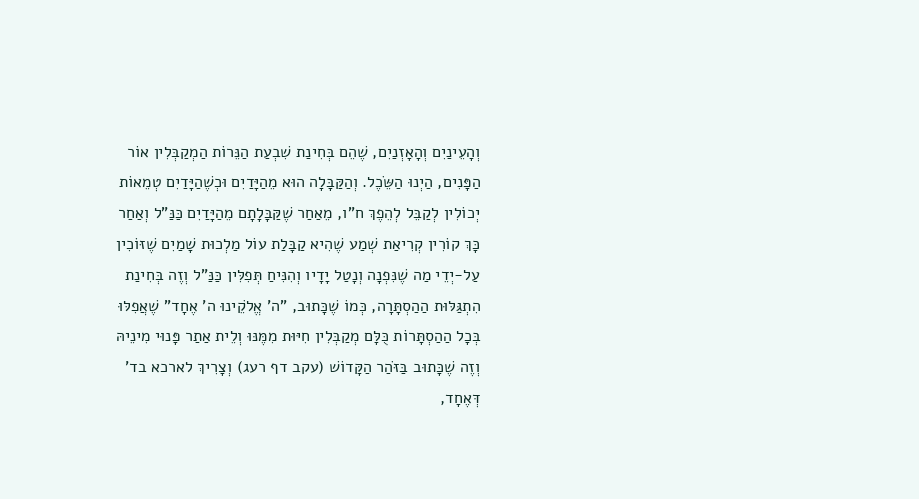וְהָעֵינַיִם וְהָאָזְנַיִם, שֶׁהֵם בְּחִינַת שִׁבְעַת הַנֵּרוֹת הַמְקַבְּלִין אוֹר הַפָּנִים, הַיְנוּ הַשֵֹּכֶל. וְהַקַּבָּלָה הוּא מֵהַיָּדַיִם וּכְשֶׁהַיָּדַיִם טְמֵאוֹת יְכוֹלִין לְקַבֵּל לְהֵפֶךְ ח"ו, מֵאַחַר שֶׁקַּבָּלָתָם מֵהַיָּדַיִם כַּנַּ"ל וְאַחַר כָּךְ קוֹרִין קְרִיאַת שְׁמַע שֶׁהִיא קַבָּלַת עוֹל מַלְכוּת שָׁמַיִם שֶׁזּוֹכִין עַל-יְדֵי מַה שֶׁנִּפְנָה וְנָטַל יָדָיו וְהִנִּיחַ תְּפִלִּין כַּנַּ"ל וְזֶה בְּחִינַת הִתְגַּלּוּת הַהַסְתָּרָה, כְּמוֹ שֶׁכָּתוּב, "ה' אֱלֹקֵינוּ ה' אֶחָד" שֶׁאֲפִלּוּ בְּכָל הַהַסְתָּרוֹת כֻּלָּם מְקַבְּלִין חִיּוּת מִמֶּנּוּ וְלֵית אַתַר פָּנוּי מִינֵיהּ וְזֶה שֶׁכָּתוּב בַּזֹּהַר הַקָּדוֹשׁ (עקב דף רעג) וְצָרִיךְ לארכא בד' דְּאֶחָד,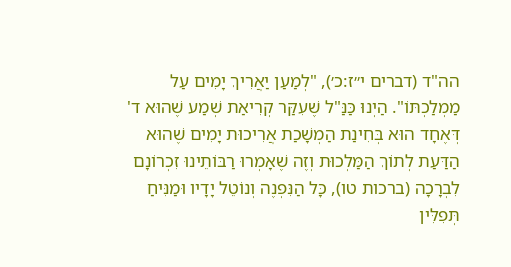הה"ד (דברים י״ז:כ׳), "לְמַעַן יַאֲרִיךְ יָמִים עַל מַמְלַכְתּוֹ". הַיְנוּ כַּנַּ"ל שֶׁעִקַּר קְרִיאַת שְׁמַע שֶׁהוּא ד' דְּאֶחָד הוּא בְּחִינַת הַמְשָׁכַת אֲרִיכוּת יָמִים שֶׁהוּא הַדַּעַת לְתוֹךְ הַמַּלְכוּת וְזֶה שֶׁאָמְרוּ רַבּוֹתֵינוּ זִכְרוֹנָם לִבְרָכָה (ברכות טו), כָּל הַנִּפְנֶה וְנוֹטֵל יָדָיו וּמַנִּיחַ תְּפִלִּין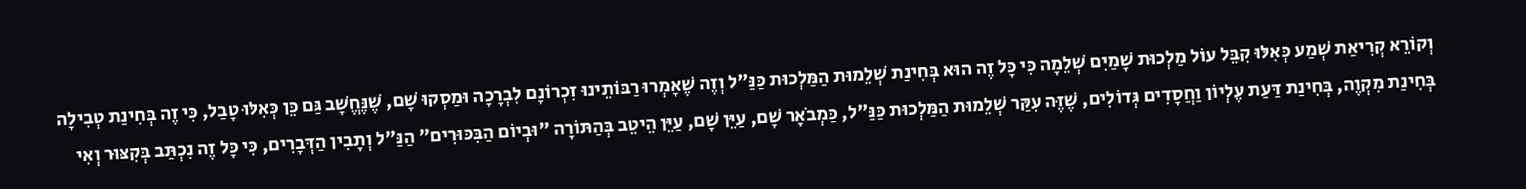וְקוֹרֵא קְרִיאַת שְׁמַע כְּאִלּוּ קִבֵּל עוֹל מַלְכוּת שָׁמַיִם שְׁלֵמָה כִּי כָּל זֶה הוּא בְּחִינַת שְׁלֵמוּת הַמַּלְכוּת כַּנַּ"ל וְזֶה שֶׁאָמְרוּ רַבּוֹתֵינוּ זִכְרוֹנָם לִבְרָכָה וּמַסְקוּ שָׁם, שֶׁנֶּחֱשָׁב גַּם כֵּן כְּאִלּוּ טָבַל, כִּי זֶה בְּחִינַת טְבִילָה בְּחִינַת מִקְוֶה, בְּחִינַת דַּעַת עֶלְיוֹן וַחֲסָדִים גְּדוֹלִים, שֶׁזֶּה עִקַּר שְׁלֵמוּת הַמַּלְכוּת כַּנַּ"ל, כַּמְבֹאָר שָׁם, עַיֵּן שָׁם, עַיֵּן הֵיטֵב בְּהַתּוֹרָה "וּבְיוֹם הַבִּכּוּרִים" הַנַּ"ל וְתָבִין הַדְּבָרִים, כִּי כָּל זֶה נִכְתַּב בְּקִצּוּר וְאִי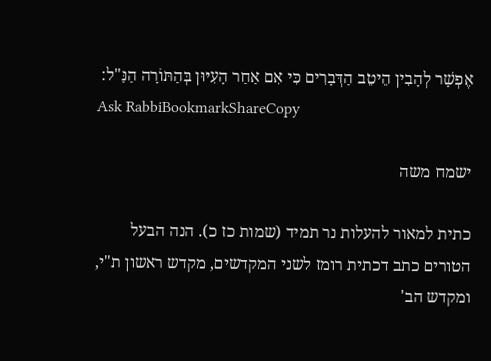אֶפְשָׁר לְהָבִין הֵיטֵב הַדְּבָרִים כִּי אִם אַחַר הָעִיּוּן בְּהַתּוֹרָה הַנַּ"ל:
Ask RabbiBookmarkShareCopy

ישמח משה

כתית למאור להעלות נר תמיד (שמות כז כ). הנה הבעל הטורים כתב דכתית רומז לשני המקדשים, מקדש ראשון ת"י, ומקדש הב'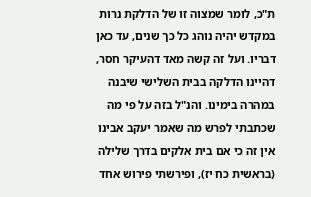ת"כ, לומר שמצוה זו של הדלקת נרות במקדש יהיה נוהג כל כך שנים, עד כאן דבריו. ועל זה קשה מאד דהעיקר חסר, דהיינו הדלקה בבית השלישי שיבנה במהרה בימינו. והנ"ל בזה על פי מה שכתבתי לפרש מה שאמר יעקב אבינו אין זה כי אם בית אלקים בדרך שלילה (בראשית כח יז), ופירשתי פירוש אחד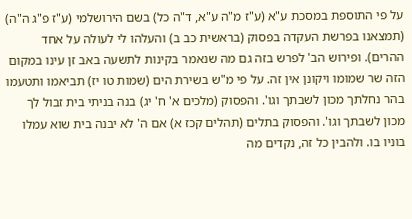על פי התוספת במסכת ע"א (ע"ז מ"ה ע"א, ד"ה כל) בשם הירושלמי (ע"ז פ"ג ה"ה) (תמצאנו בפרשת העקדה בפסוק (בראשית כב ב) והעלהו לי לעולה על אחד ההרים). ופירוש הב' לפרש בזה גם מה שנאמר בקינות לתשעה באב זן עינו במקום הזה שר שמומו ויקונן אין זה. על פי מ"ש בשירת הים (שמות טו יז) תביאמו ותטעמו בהר נחלתך מכון לשבתך וגו'. והפסוק (מלכים א' ח' יג) בנה בניתי בית זבול לך מכון לשבתך וגו'. והפסוק בתלים (תהלים קכז א) אם ה' לא יבנה בית שוא עמלו בוניו בו. ולהבין כל זה, נקדים מה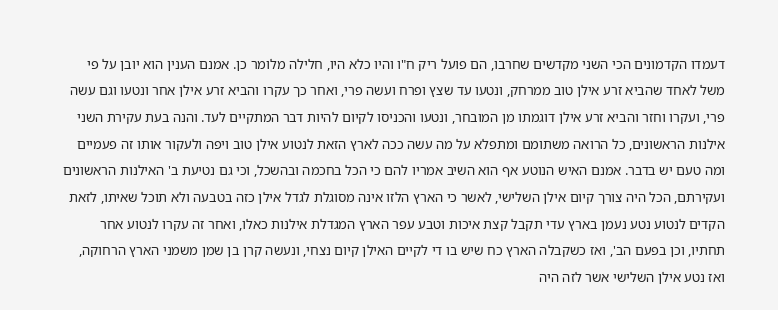דעמדו הקדמונים הכי השני מקדשים שחרבו, הם פועל ריק ח"ו והיו כלא היו, חלילה מלומר כן. אמנם הענין הוא יובן על פי משל לאחד שהביא זרע אילן טוב ממרחק, ונטעו עד שצץ ופרח ועשה פרי, ואחר כך עקרו והביא זרע אילן אחר ונטעו וגם עשה פרי, ועקרו וחזר והביא זרע אילן דוגמתו מן המובחר, ונטעו והכניסו לקיום להיות דבר המתקיים לעד. והנה בעת עקירת השני אילנות הראשונים, כל הרואה משתומם ומתפלא על מה עשה ככה לארץ הזאת לנטוע אילן טוב ויפה ולעקור אותו זה פעמיים ומה טעם יש בדבר. אמנם האיש הנוטע אף הוא השיב אמריו להם כי הכל בחכמה ובהשכל, וכי גם נטיעת ב' האילנות הראשונים ועקירתם, הכל היה צורך קיום אילן השלישי, לאשר כי הארץ הלזו אינה מסוגלת לגדל אילן כזה בטבעה ולא תוכל שאיתו, לזאת הקדים לנטוע נטע נעמן בארץ עדי תקבל קצת איכות וטבע עפר הארץ המגדלת אילנות כאלו, ואחר זה עקרו לנטוע אחר תחתיו, וכן בפעם הב', ואז כשקבלה הארץ כח שיש בו די לקיים האילן קיום נצחי, ונעשה קרן בן שמן משמני הארץ הרחוקה, ואז נטע אילן השלישי אשר לזה היה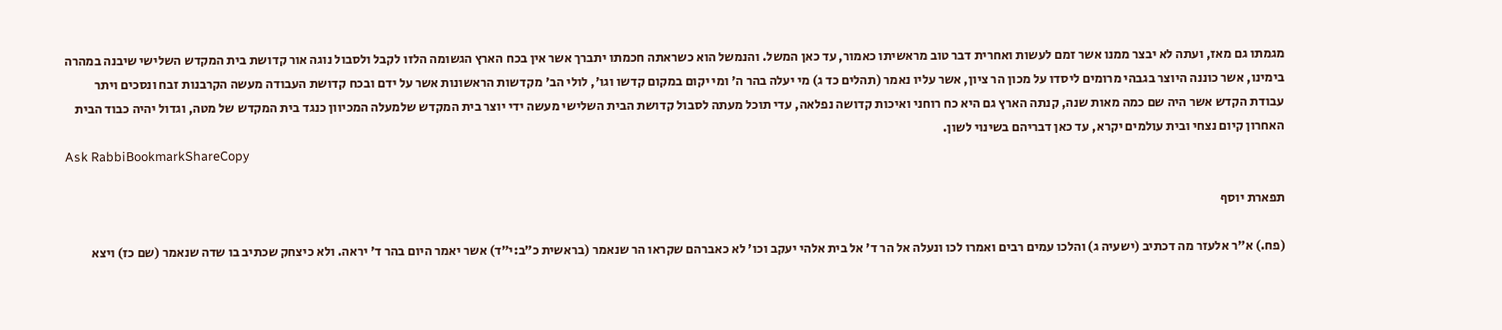מגמתו גם מאז, ועתה לא יבצר ממנו אשר זמם לעשות ואחרית דבר טוב מראשיתו כאמור, עד כאן המשל. והנמשל הוא כשראתה חכמתו יתברך אשר אין בכח הארץ הגשומה הלזו לקבל ולסבול נוגה אור קדושת בית המקדש השלישי שיבנה במהרה בימינו, אשר כוננה היוצר בגבהי מרומים ליסדו על מכון הר ציון, אשר עליו נאמר (תהלים כד ג) מי יעלה בהר ה' ומי יקום במקום קדשו וגו', לולי הב' מקדשות הראשונות אשר על ידם ובכח קדושת העבודה מעשה הקרבנות זבח ונסכים ויתר עבודת הקדש אשר היה שם כמה מאות שנה, קנתה הארץ גם היא כח רוחני ואיכות קדושה נפלאה, עדי תוכל מעתה לסבול קדושת הבית השלישי מעשה ידי יוצר בית המקדש שלמעלה המכיוון כנגד בית המקדש של מטה, וגדול יהיה כבוד הבית האחרון קיום נצחי ובית עולמים יקרא, עד כאן דבריהם בשינוי לשון.
Ask RabbiBookmarkShareCopy

תפארת יוסף

(פח.) א"ר אלעזר מה דכתיב (ישעיה ג) והלכו עמים רבים ואמרו לכו ונעלה אל הר ד' אל בית אלהי יעקב וכו' לא כאברהם שקראו הר שנאמר (בראשית כ״ב:י״ד) אשר יאמר היום בהר ד' יראה. ולא כיצחק שכתיב בו שדה שנאמר (שם כז) ויצא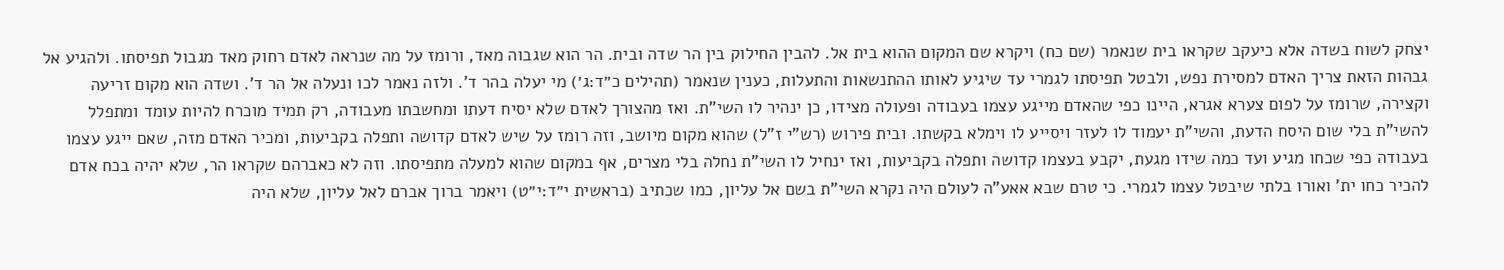יצחק לשוח בשדה אלא כיעקב שקראו בית שנאמר (שם כח) ויקרא שם המקום ההוא בית אל. להבין החילוק בין הר שדה ובית. הר הוא שגבוה מאד, ורומז על מה שנראה לאדם רחוק מאד מגבול תפיסתו. ולהגיע אל גבהות הזאת צריך האדם למסירת נפש, ולבטל תפיסתו לגמרי עד שיגיע לאותו ההתנשאות והתעלות, כענין שנאמר (תהילים כ״ד:ג׳) מי יעלה בהר ד'. ולזה נאמר לכו ונעלה אל הר ד'. ושדה הוא מקום זריעה וקצירה, שרומז על לפום צערא אגרא, היינו כפי שהאדם מייגע עצמו בעבודה ופעולה מצידו, כן ינהיר לו השי"ת. ואז מהצורך לאדם שלא יסיח דעתו ומחשבתו מעבודה, רק תמיד מוכרח להיות עומד ומתפלל להשי"ת בלי שום היסח הדעת, והשי"ת יעמוד לו לעזר ויסייע לו וימלא בקשתו. ובית פירוש (רש"י ז"ל) שהוא מקום מיושב, וזה רומז על שיש לאדם קדושה ותפלה בקביעות, ומכיר האדם מזה, שאם ייגע עצמו בעבודה כפי שכחו מגיע ועד כמה שידו מגעת, יקבע בעצמו קדושה ותפלה בקביעות, ואז ינחיל לו השי"ת נחלה בלי מצרים, אף במקום שהוא למעלה מתפיסתו. וזה לא כאברהם שקראו הר, שלא יהיה בכח אדם להכיר כחו ית' ואורו בלתי שיבטל עצמו לגמרי. כי טרם שבא אאע"ה לעולם היה נקרא השי"ת בשם אל עליון, כמו שכתיב (בראשית י״ד:י״ט) ויאמר ברוך אברם לאל עליון, שלא היה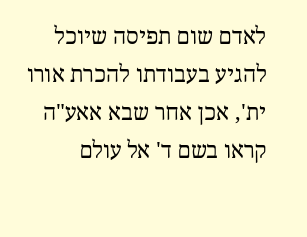לאדם שום תפיסה שיוכל להגיע בעבודתו להכרת אורו ית', אכן אחר שבא אאע"ה קראו בשם ד' אל עולם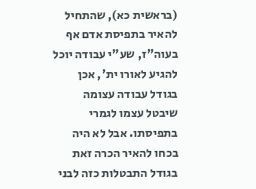(בראשית כא), שהתחיל להאיר בתפיסת אדם אף בעוה"ז, שע"י עבודה יוכל להגיע לאורו ית', אכן בגודל עבודה עצומה שיבטל עצמו לגמרי בתפיסתו. אבל לא היה בכחו להאיר הכרה זאת בגודל התבטלות כזה לבני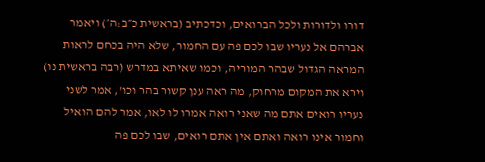דורו ולדורות ולכל הברואים, וכדכתיב (בראשית כ״ב:ה׳) ויאמר אברהם אל נעריו שבו לכם פה עם החמור, שלא היה בכחם לראות המראה הגדול שבהר המוריה, וכמו שאיתא במדרש (רבה בראשית נו) וירא את המקום מרחוק, מה ראה ענן קשור בהר וכו', אמר לשני נעריו רואים אתם מה שאני רואה אמרו לו לאו, אמר להם הואיל וחמור אינו רואה ואתם אין אתם רואים, שבו לכם פה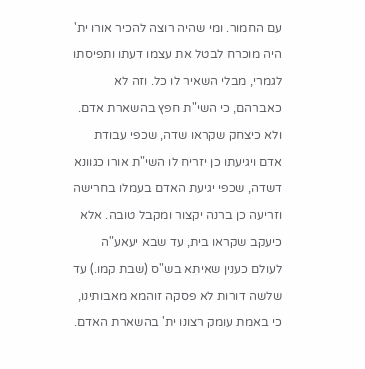עם החמור. ומי שהיה רוצה להכיר אורו ית' היה מוכרח לבטל את עצמו דעתו ותפיסתו לגמרי, מבלי השאיר לו כל. וזה לא כאברהם, כי השי"ת חפץ בהשארת אדם. ולא כיצחק שקראו שדה, שכפי עבודת אדם ויגיעתו כן יזריח לו השי"ת אורו כגוונא דשדה, שכפי יגיעת האדם בעמלו בחרישה וזריעה כן ברנה יקצור ומקבל טובה. אלא כיעקב שקראו בית, עד שבא יעאע"ה לעולם כענין שאיתא בש"ס (שבת קמו.) עד שלשה דורות לא פסקה זוהמא מאבותינו, כי באמת עומק רצונו ית' בהשארת האדם.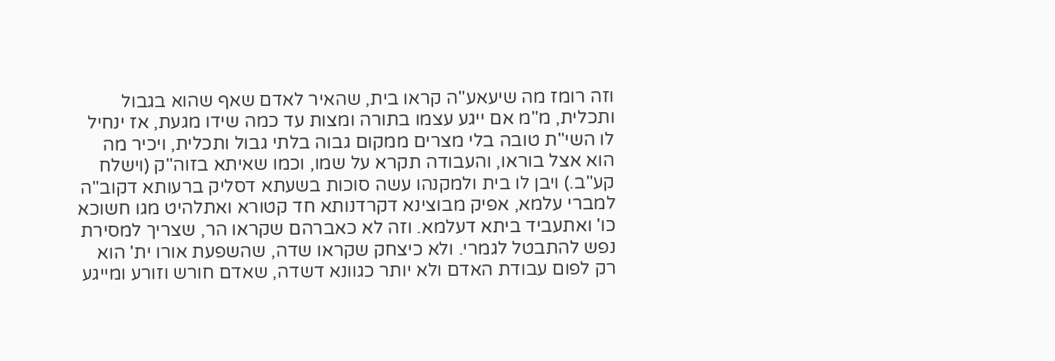וזה רומז מה שיעאע"ה קראו בית, שהאיר לאדם שאף שהוא בגבול ותכלית, מ"מ אם ייגע עצמו בתורה ומצות עד כמה שידו מגעת, אז ינחיל לו השי"ת טובה בלי מצרים ממקום גבוה בלתי גבול ותכלית, ויכיר מה הוא אצל בוראו, והעבודה תקרא על שמו, וכמו שאיתא בזוה"ק (וישלח קע"ב.) ויבן לו בית ולמקנהו עשה סוכות בשעתא דסליק ברעותא דקוב"ה למברי עלמא, אפיק מבוצינא דקרדנותא חד קטורא ואתלהיט מגו חשוכא כו' ואתעביד ביתא דעלמא. וזה לא כאברהם שקראו הר, שצריך למסירת נפש להתבטל לגמרי. ולא כיצחק שקראו שדה, שהשפעת אורו ית' הוא רק לפום עבודת האדם ולא יותר כגוונא דשדה, שאדם חורש וזורע ומייגע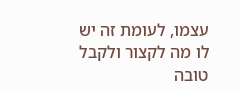עצמו, לעומת זה יש לו מה לקצור ולקבל טובה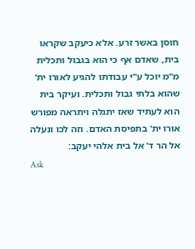חוסן באשר זרע. אלא כיעקב שקראו בית, שאדם אף כי הוא בגבול ותכלית מ"מ יוכל ע"י עבודתו להגיע לאורו ית' שהוא בלתי גבול ותכלית. ועיקר בית הוא לעתיד שאז יתגלה ויתראה מפורש אורו ית' בתפיסת האדם. וזה לכו ונעלה אל הר ד' אל בית אלהי יעקב:
Ask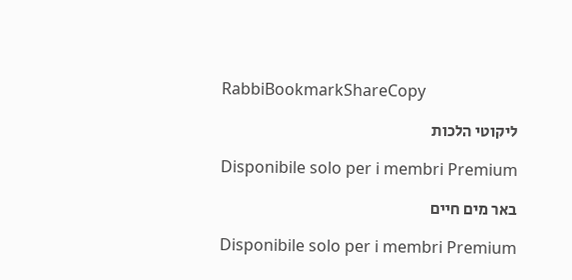RabbiBookmarkShareCopy

ליקוטי הלכות

Disponibile solo per i membri Premium

באר מים חיים

Disponibile solo per i membri Premium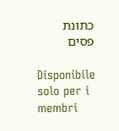כתונת פסים

Disponibile solo per i membri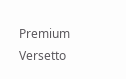Premium
Versetto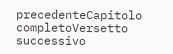precedenteCapitolo completoVersetto successivo